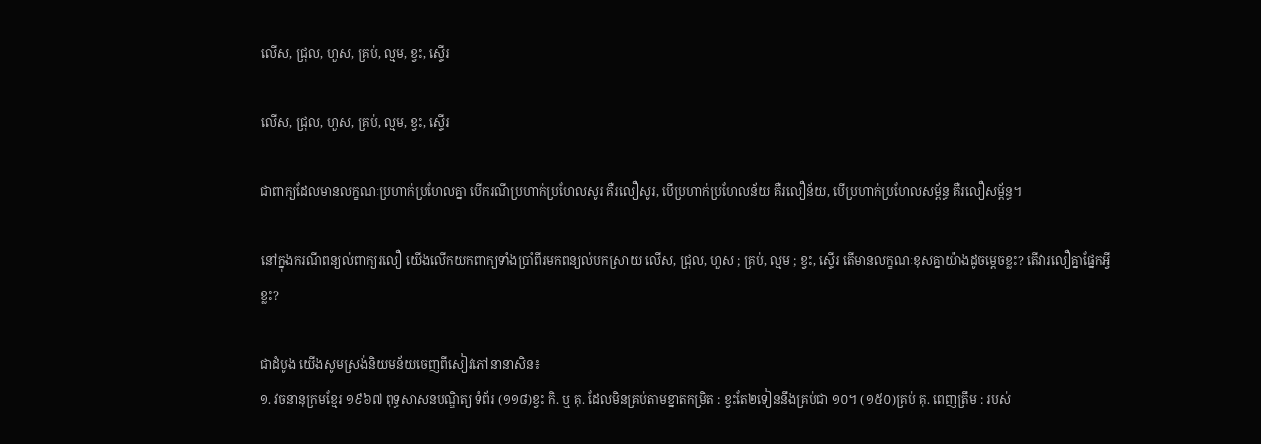លើស, ជ្រុល, ហួស, គ្រប់, ល្មម, ខ្វះ, ស្ទើរ

លើស, ជ្រុល, ហួស, គ្រប់, ល្មម, ខ្វះ, ស្ទើរ

ជាពាក្យដែលមានលក្ខណៈប្រហាក់ប្រហែលគ្នា បើករណីប្រហាក់ប្រហែលសូរ គឺរលឿសូរ, បើប្រហាក់ប្រហែលន័យ គឺរលឿន័យ, បើប្រហាក់ប្រហែលសម្ព័ន្ធ គឺរលឿសម្ព័ន្ធ។

នៅក្នុងករណីពន្យល់ពាក្យរលឿ យើងលើកយកពាក្យទាំងប្រាំពីរមកពន្យល់បកស្រាយ លើស, ជ្រុល, ហួស ; គ្រប់, ល្មម ; ខ្វះ, ស្ទើរ តើមានលក្ខណៈខុសគ្នាយ៉ាងដូចម្ដេចខ្លះ? តើវារលឿគ្នាផ្នែកអ្វីខ្លះ?

ជាដំបូង យើងសូមស្រង់និយមន័យចេញពីសៀវភៅនានាសិន៖
១. វចនានុក្រមខ្មែរ ១៩៦៧ ពុទ្ធសាសនបណ្ឌិត្យ ទំព័រ (១១៨)ខ្វះ កិ. ឬ គុ. ដែលមិនគ្រប់តាមខ្នាតកម្រិត : ខ្វះតែ២ទៀននឹងគ្រប់ជា ១០។ (១៥០)គ្រប់ គុ. ពេញត្រឹម : របស់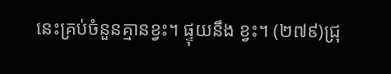នេះគ្រប់ចំនួនគ្មានខ្វះ។ ផ្ទុយនឹង ខ្វះ។ (២៧៩)ជ្រុ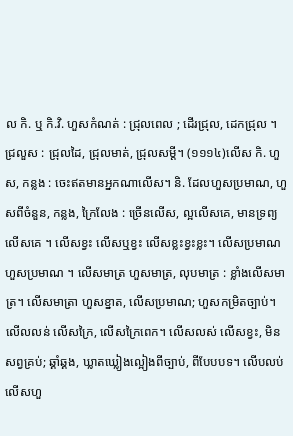ល កិ. ឬ កិ.វិ. ហួសកំណត់ : ជ្រុលពេល ; ដើរជ្រុល, ដេកជ្រុល ។ ជ្រលួស : ជ្រុលដៃ, ជ្រុលមាត់, ជ្រុលសម្ដី។ (១១១៤)លើស កិ. ហួស, កន្លង : ចេះឥតមានអ្នកណាលើស។ និ. ដែលហួសប្រមាណ, ហួសពីចំនួន, កន្លង, ក្រៃលែង : ច្រើនលើស, ល្អលើសគេ, មានទ្រព្យលើសគេ ។ លើសខ្វះ លើសឬខ្វះ លើសខ្លះខ្វះខ្លះ។ លើសប្រមាណ ហួសប្រមាណ ។ លើសមាត្រ ហួសមាត្រ, លុបមាត្រ : ខ្លាំងលើសមាត្រ។ លើសមាត្រា ហួសខ្នាត, លើសប្រមាណ; ហួសកម្រិតច្បាប់។ លើលលន់ លើសក្រៃ, លើសក្រៃពេក។ លើសលស់ លើសខ្វះ, មិនសព្វគ្រប់; ឆ្គាំឆ្គង, ឃ្លាតឃ្លៀងល្អៀងពីច្បាប់, ពីបែបបទ។ លើបលប់ លើសហួ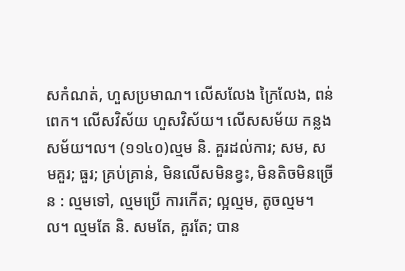សកំណត់, ហួសប្រមាណ។ លើសលែង ក្រៃលែង, ពន់ពេក។ លើសវិស័យ ហួសវិស័យ។ លើសសម័យ កន្លងសម័យ។ល។ (១១៤០)ល្មម និ. គួរដល់ការ; សម, សមគួរ; ធួរ; គ្រប់គ្រាន់, មិនលើសមិនខ្វះ, មិនតិចមិនច្រើន : ល្មមទៅ, ល្មមប្រើ ការកើត; ល្អល្មម, តូចល្មម។ល។ ល្មមតែ និ. សមតែ, គួរតែ; បាន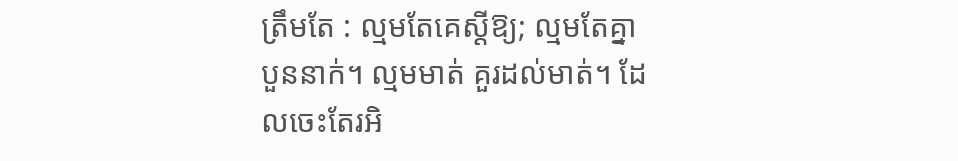ត្រឹមតែ : ល្មមតែគេស្ដីឱ្យ; ល្មមតែគ្នាបួននាក់។ ល្មមមាត់ គួរដល់មាត់។ ដែលចេះតែរអិ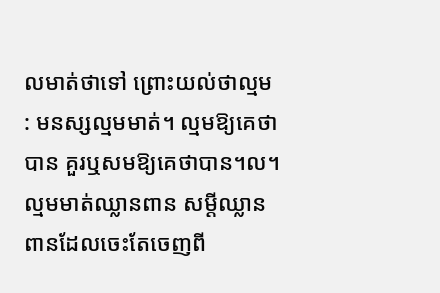លមាត់ថាទៅ ព្រោះយល់ថាល្មម : មនស្សល្មមមាត់។ ល្មមឱ្យគេថាបាន គួរឬសមឱ្យគេថាបាន។ល។ ល្មមមាត់ឈ្លានពាន សម្ដីឈ្លានពានដែលចេះតែចេញពី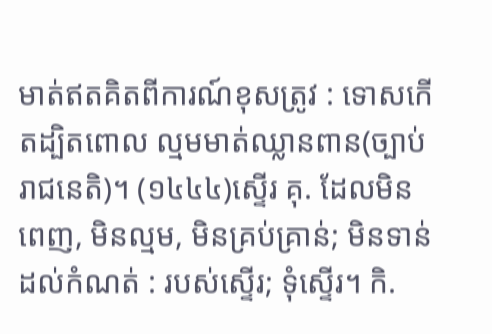មាត់ឥតគិតពីការណ៍ខុសត្រូវ : ទោសកើតដ្បិតពោល ល្មមមាត់ឈ្លានពាន(ច្បាប់រាជនេតិ)។ (១៤៤៤)ស្ទើរ គុ. ដែលមិនពេញ, មិនល្មម, មិនគ្រប់គ្រាន់; មិនទាន់ដល់កំណត់ : របស់ស្ទើរ; ទុំស្ទើរ។ កិ.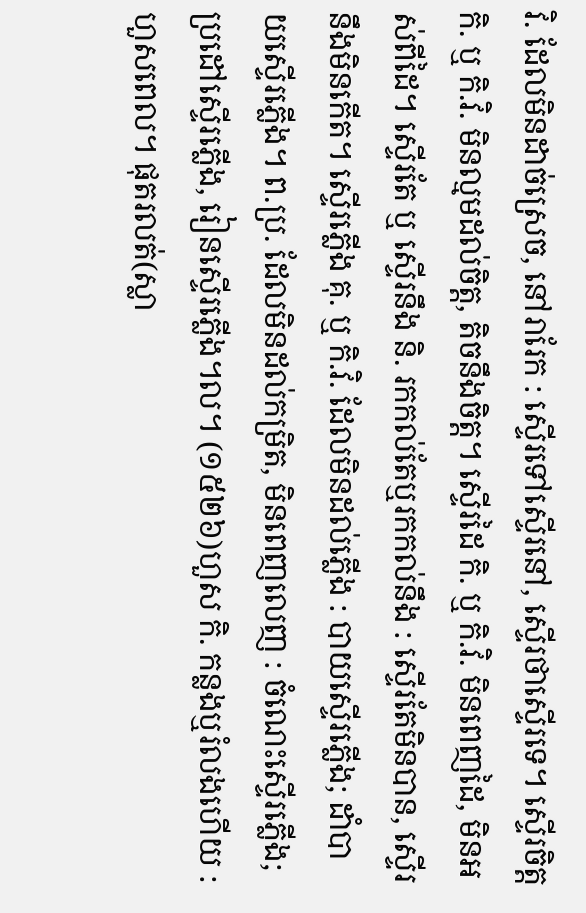វិ. ដែលមិនដាច់ស្រេច, នៅរារែក : ស្ទើរទៅស្ទើរនៅ, ស្ទើរថាស្ទើរទេ។ ស្ទើរចិត្ត កិ. ឬ កិ.វិ. មិនល្មមដល់ចិត្ត, តិចនឹងចិត្ត។ ស្ទើរដៃ កិ. ឬ កិ.វិ. មិនពេញដៃ, មិនអស់ពីដៃ។ ស្ទើរតែ ឬ ស្ទើរនឹង និ. រកកល់តែឬរកកល់នឹង : ស្ទើរតែមិនបាន, ស្ទើរនឹងមិនកើត។ ស្ទើរភ្លើង គុ. ឬ កិ.វិ. ដែលមិនដល់ភ្លើង : បាយស្ទើរភ្លើង; ដាំបាយស្ទើរភ្លើង។ ព.ប្រ. ដែលមិនដល់កម្រិត, មិនពេញលេញ : ចំណេះស្ទើរភ្លើង; ប្រដៅស្ទើរភ្លើង, រៀនស្ទើរភ្លើង។ល។ (១៥២៦)ហួស កិ. កន្លងឬរំលងហើយ : ហួសពេល។ ផុតរលត់(ស្លា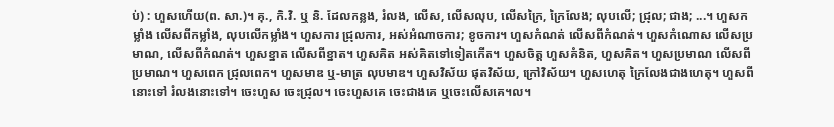ប់) : ហួសហើយ(ព. សា.)។ គុ., កិ.វិ. ឬ និ. ដែលកន្លង, រំលង, លើស, លើសលុប, លើសក្រៃ, ក្រៃលែង; លុបលើ; ជ្រុល; ជាង; ...។ ហួសកម្លាំង លើសពីកម្លាំង, លុបលើកម្លាំង។ ហួសការ ជ្រុលការ, អស់អំណាចការ; ខូចការ។ ហួសកំណត់ លើសពីកំណត់។ ហួសកំណោស លើសប្រមាណ, លើសពីកំណត់។ ហួសខ្នាត លើសពីខ្នាត។ ហួសគិត អស់គិតទៅទៀតកើត។ ហួសចិត្ត ហួសគំនិត, ហួសគិត។ ហួសប្រមាណ លើសពីប្រមាណ។ ហួសពេក ជ្រុលពេក។ ហួសមាឌ ឬ-មាត្រ លុបមាឌ។ ហួសវិស័យ ផុតវិស័យ, ក្រៅវិស័យ។ ហួសហេតុ ក្រៃលែងជាងហេតុ។ ហួសពីនោះទៅ រំលងនោះទៅ។ ចេះហួស ចេះជ្រុល។ ចេះហួសគេ ចេះជាងគេ ឬចេះលើសគេ។ល។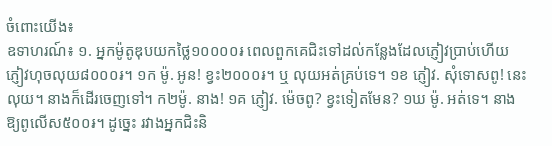ចំពោះយើង៖
ឧទាហរណ៍៖ ១. អ្នកម៉ូតូឌុបយកថ្លៃ១០០០០៛ ពេលពួកគេជិះទៅដល់កន្លែងដែលភ្ញៀវប្រាប់ហើយ ភ្ញៀវហុចលុយ៨០០០៛។ ១ក ម៉ូ. អូន! ខ្វះ២០០០៛។ ឬ លុយអត់គ្រប់ទេ។ ១ខ ភ្ញៀវ. សុំទោសពូ! នេះលុយ។ នាងក៏ដើរចេញទៅ។ ក២ម៉ូ. នាង! ១គ ភ្ញៀវ. ម៉េចពូ? ខ្វះទៀតមែន? ១ឃ ម៉ូ. អត់ទេ។ នាងឱ្យពូលើស៥០០៛។ ដូច្នេះ រវាងអ្នកជិះនិ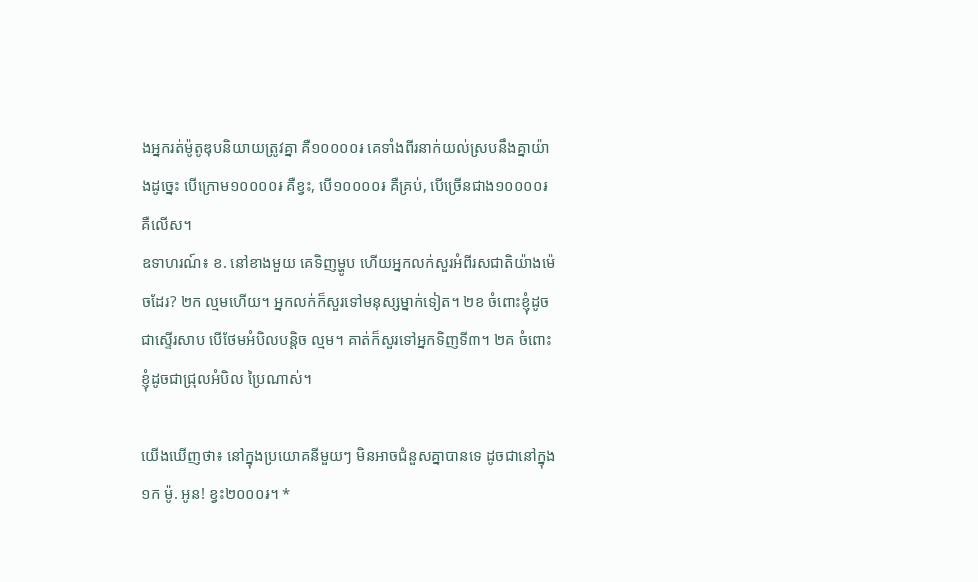ងអ្នករត់ម៉ូតូឌុបនិយាយត្រូវគ្នា គឺ១០០០០៛ គេទាំងពីរនាក់យល់ស្របនឹងគ្នាយ៉ាងដូច្នេះ បើក្រោម១០០០០៛ គឺខ្វះ, បើ១០០០០៛ គឺគ្រប់, បើច្រើនជាង១០០០០៛ គឺលើស។
ឧទាហរណ៍៖ ខ. នៅខាងមួយ គេទិញម្ហូប ហើយអ្នកលក់សួរអំពីរសជាតិយ៉ាងម៉េចដែរ? ២ក ល្មមហើយ។ អ្នកលក់ក៏សួរទៅមនុស្សម្នាក់ទៀត។ ២ខ ចំពោះខ្ញុំដូចជាស្ទើរសាប បើថែមអំបិលបន្តិច ល្មម។ គាត់ក៏សួរទៅអ្នកទិញទី៣។ ២គ ចំពោះខ្ញុំដូចជាជ្រុលអំបិល ប្រៃណាស់។

យើងឃើញថា៖ នៅក្នុងប្រយោគនីមួយៗ មិនអាចជំនួសគ្នាបានទេ ដូចជានៅក្នុង ១ក ម៉ូ. អូន! ខ្វះ២០០០៛។ *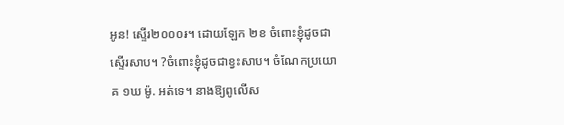អូន! ស្ទើរ២០០០៛។ ដោយឡែក ២ខ ចំពោះខ្ញុំដូចជាស្ទើរសាប។ ?ចំពោះខ្ញុំដូចជាខ្វះសាប។ ចំណែកប្រយោគ ១ឃ ម៉ូ. អត់ទេ។ នាងឱ្យពូលើស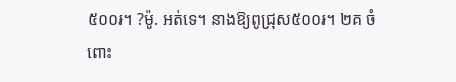៥០០៛។ ?ម៉ូ. អត់ទេ។ នាងឱ្យពូជ្រុស៥០០៛។ ២គ ចំពោះ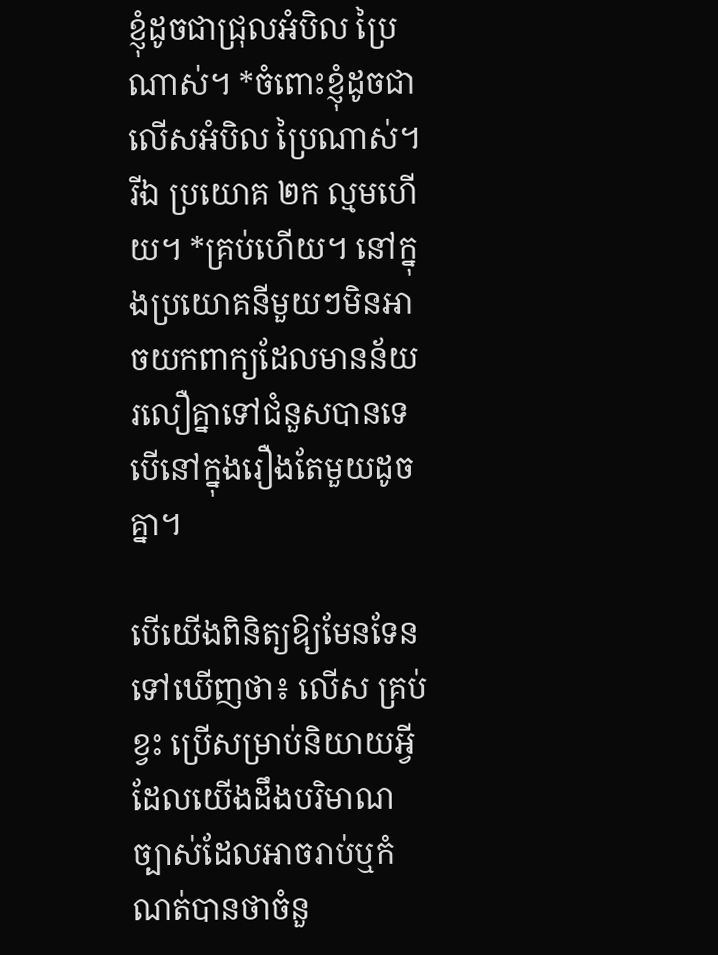ខ្ញុំដូចជាជ្រុលអំបិល ប្រៃណាស់។ *ចំពោះខ្ញុំដូចជាលើសអំបិល ប្រៃណាស់។ រីឯ ប្រយោគ ២ក ល្មមហើយ។ *គ្រប់ហើយ។ នៅក្នុងប្រយោគនីមួយៗមិនអាចយកពាក្យដែលមានន័យរលឿគ្នាទៅជំនួសបានទេ បើនៅក្នុងរឿងតែមួយដូចគ្នា។

បើយើងពិនិត្យឱ្យមែនទែនទៅឃើញថា៖ លើស គ្រប់ ខ្វះ ប្រើសម្រាប់និយាយអ្វីដែលយើងដឹងបរិមាណច្បាស់ដែលអាចរាប់ឬកំណត់បានថាចំនួ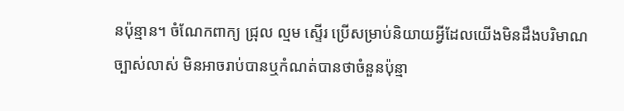នប៉ុន្មាន។ ចំណែកពាក្យ ជ្រុល ល្មម ស្ទើរ ប្រើសម្រាប់និយាយអ្វីដែលយើងមិនដឹងបរិមាណច្បាស់លាស់ មិនអាចរាប់បានឬកំណត់បានថាចំនួនប៉ុន្មា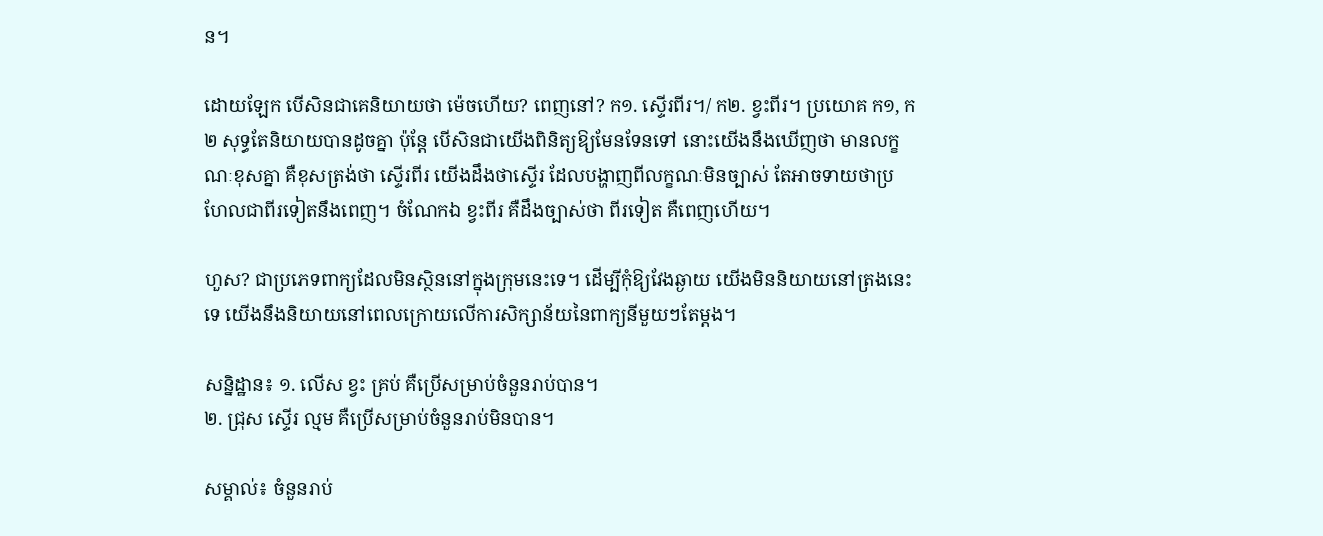ន។

ដោយឡែក បើសិនជាគេនិយាយថា ម៉េចហើយ? ពេញនៅ? ក១. ស្ទើរពីរ។/ ក២. ខ្វះពីរ។ ប្រយោគ ក១, ក២ សុទ្ធតែនិយាយបានដូចគ្នា ប៉ុន្តែ បើសិនជាយើងពិនិត្យឱ្យមែនទែនទៅ នោះយើងនឹងឃើញថា មានលក្ខណៈខុសគ្នា គឺខុសត្រង់ថា ស្ទើរពីរ យើងដឹងថាស្ទើរ ដែលបង្ហាញពីលក្ខណៈមិនច្បាស់ តែអាចទាយថាប្រហែលជាពីរទៀតនឹងពេញ។ ចំណែកឯ ខ្វះពីរ គឺដឹងច្បាស់ថា ពីរទៀត គឺពេញហើយ។

ហួស? ជាប្រភេទពាក្យដែលមិនស្ថិននៅក្នុងក្រុមនេះទេ។ ដើម្បីកុំឱ្យវែងឆ្ងាយ យើងមិននិយាយនៅត្រងនេះទេ យើងនឹងនិយាយនៅពេលក្រោយលើការសិក្សាន័យនៃពាក្យនីមួយៗតែម្ដង។

សន្និដ្ឋាន៖ ១. លើស ខ្វះ គ្រប់ គឺប្រើសម្រាប់ចំនួនរាប់បាន។
២. ជ្រុស ស្ទើរ ល្មម គឺប្រើសម្រាប់ចំនួនរាប់មិនបាន។

សម្គាល់៖ ចំនួនរាប់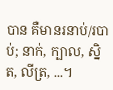បាន គឺមានរនាប់/របាប់; នាក់, ក្បាល, ស្និត, លីត្រ, ...។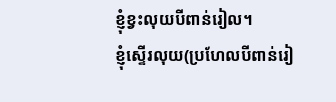ខ្ញុំខ្វះលុយបីពាន់រៀល។
ខ្ញុំស្ទើរលុយ(ប្រហែលបីពាន់រៀ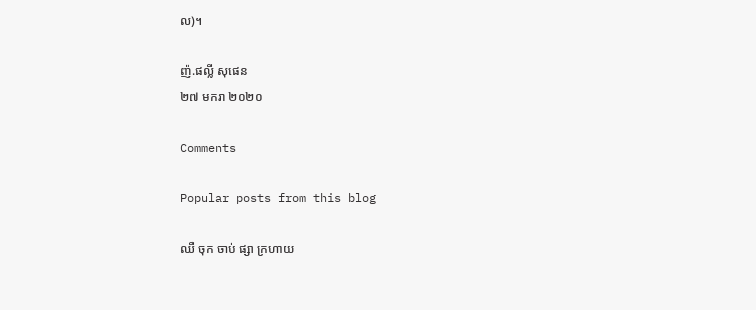ល)។

ញ៉.ផល្លី សុផេន
២៧ មករា ២០២០

Comments

Popular posts from this blog

ឈឺ ចុក ចាប់ ផ្សា ក្រហាយ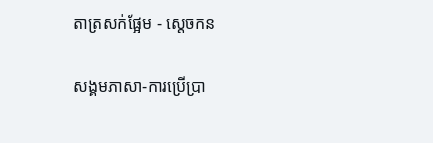តាត្រសក់ផ្អែម - ស្ដេចកន

សង្គមភាសា-ការប្រើប្រា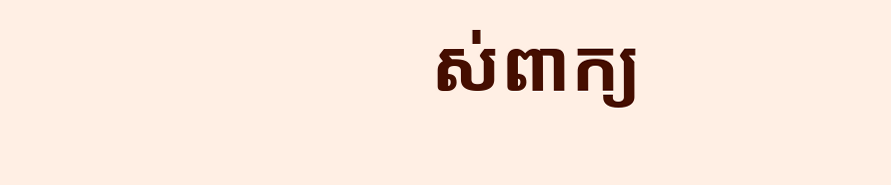ស់ពាក្យ